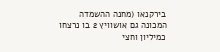בירקנאו (מחנה ההשמדה המכונה גם אושוויץ 2 בו נרצחו כמיליון וחצי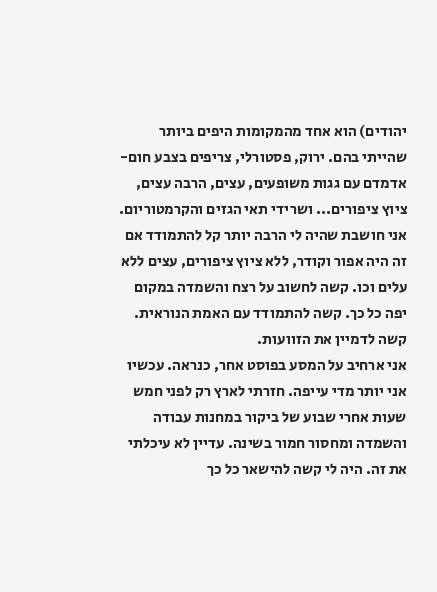יהודים) הוא אחד מהמקומות היפים ביותר שהייתי בהם. ירוק, פסטורלי, צריפים בצבע חום-אדמדם עם גגות משופעים, עצים, הרבה עצים, ציוץ ציפורים... ושרידי תאי הגזים והקרמטוריום.
אני חושבת שהיה לי הרבה יותר קל להתמודד אם זה היה אפור וקודר, ללא ציוץ ציפורים, עצים ללא עלים וכו. קשה לחשוב על רצח והשמדה במקום יפה כל כך. קשה להתמודד עם האמת הנוראית. קשה לדמיין את הזוועות.
אני ארחיב על המסע בפוסט אחר, כנראה. עכשיו אני יותר מדי עייפה. חזרתי לארץ רק לפני חמש שעות אחרי שבוע של ביקור במחנות עבודה והשמדה ומחסור חמור בשינה. עדיין לא עיכלתי את זה. היה לי קשה להישאר כל כך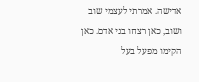אדישה. אמרתי לעצמי שוב ושוב, כאן רצחו בני אדם. כאן הקימו מפעל בעל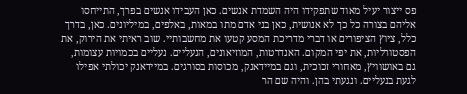פס ייצור יעיל מאוד שתפקידו היה השמדת אנשים. כאן העבידו אנשים בפרך, התייחסו אליהם בצורה כל כך לא אנושית, כאן בני אדם מתו במאות, באלפים, במיליונים. כאן, בדרך כלל, ציוץ הציפורים או דברי מדריכת המסע קטעו את מחשבותיי. שוב ראיתי את הירוק, את הפסטורליות, את יפי המקום. האנדרטות, המוזיאונים, הנעליים. נעליים בכמויות עצומות, גם באושוויץ, מאחורי זכוכית, וגם במיידאנק, מכוסות בסורגים. במיידאנק יכולתי אפילו לגעת בנעליים. ונגעתי בהן. והיה שם הר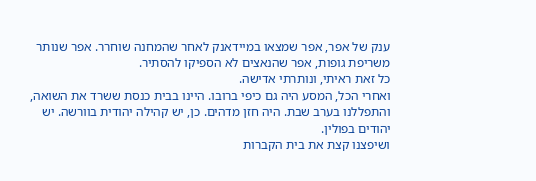ענק של אפר, אפר שמצאו במיידאנק לאחר שהמחנה שוחרר. אפר שנותר משריפת גופות, אפר שהנאצים לא הספיקו להסתיר.
כל זאת ראיתי, ונותרתי אדישה.
ואחרי הכל, המסע היה גם כיפי ברובו. היינו בבית כנסת ששרד את השואה, והתפללנו בערב שבת. היה חזן מדהים. כן, יש קהילה יהודית בוורשה. יש יהודים בפולין.
ושיפצנו קצת את בית הקברות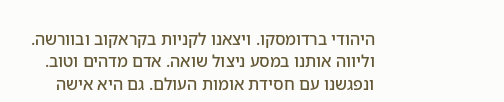היהודי ברדומסקו. ויצאנו לקניות בקראקוב ובוורשה.
וליווה אותנו במסע ניצול שואה. אדם מדהים וטוב.
ונפגשנו עם חסידת אומות העולם. גם היא אישה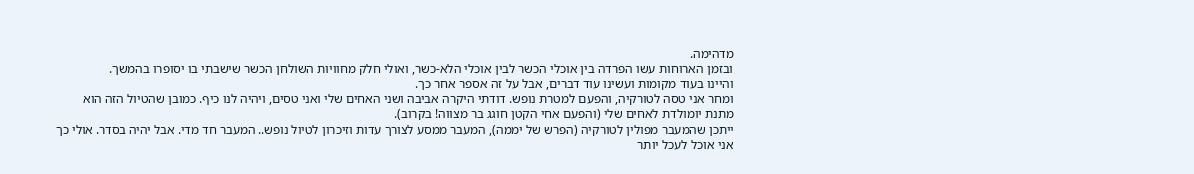מדהימה.
ובזמן הארוחות עשו הפרדה בין אוכלי הכשר לבין אוכלי הלא-כשר, ואולי חלק מחוויות השולחן הכשר שישבתי בו יסופרו בהמשך.
והיינו בעוד מקומות ועשינו עוד דברים, אבל על זה אספר אחר כך.
ומחר אני טסה לטורקיה, והפעם למטרת נופש. דודתי היקרה אביבה ושני האחים שלי ואני טסים, ויהיה לנו כיף. כמובן שהטיול הזה הוא מתנת יומולדת לאחים שלי (והפעם אחי הקטן חוגג בר מצווה! בקרוב).
ייתכן שהמעבר מפולין לטורקיה (הפרש של יממה), המעבר ממסע לצורך עדות וזיכרון לטיול נופש.. המעבר חד מדי. אבל יהיה בסדר. אולי כך אני אוכל לעכל יותר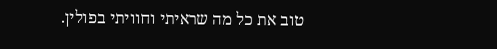טוב את כל מה שראיתי וחוויתי בפולין.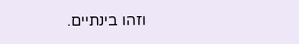וזהו בינתיים.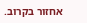אחזור בקרוב.